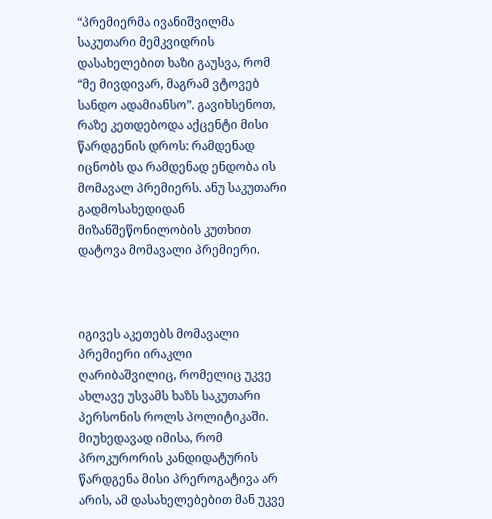“პრემიერმა ივანიშვილმა საკუთარი მემკვიდრის დასახელებით ხაზი გაუსვა, რომ “მე მივდივარ, მაგრამ ვტოვებ სანდო ადამიანსო”. გავიხსენოთ, რაზე კეთდებოდა აქცენტი მისი წარდგენის დროს: რამდენად იცნობს და რამდენად ენდობა ის მომავალ პრემიერს. ანუ საკუთარი გადმოსახედიდან მიზანშეწონილობის კუთხით დატოვა მომავალი პრემიერი.



იგივეს აკეთებს მომავალი პრემიერი ირაკლი ღარიბაშვილიც, რომელიც უკვე ახლავე უსვამს ხაზს საკუთარი პერსონის როლს პოლიტიკაში. მიუხედავად იმისა, რომ პროკურორის კანდიდატურის წარდგენა მისი პრეროგატივა არ არის, ამ დასახელებებით მან უკვე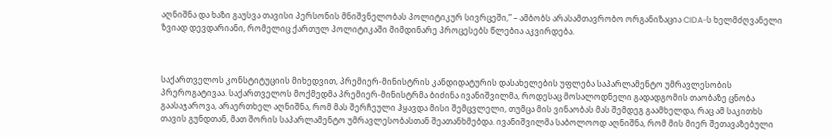აღნიშნა და ხაზი გაუსვა თავისი პერსონის მნიშვნელობას პოლიტიკურ სივრცეში,” – ამბობს არასამთავრობო ორგანიზაცია CIDA-ს ხელმძღვანელი ზვიად დევდარიანი, რომელიც ქართულ პოლიტიკაში მიმდინარე პროცესებს წლებია აკვირდება.



საქართველოს კონსტიტუციის მიხედვით, პრემიერ-მინისტრის კანდიდატურის დასახელების უფლება საპარლამენტო უმრავლესობის პრეროგატივაა. საქართველოს მოქმედმა პრემიერ-მინისტრმა ბიძინა ივანიშვილმა, როდესაც მოსალოდნელი გადადგომის თაობაზე ცნობა გაასაჯაროვა, არაერთხელ აღნიშნა, რომ მას შერჩეული ჰყავდა მისი შემცვლელი, თუმცა მის ვინაობას მას შემდეგ გაამხელდა, რაც ამ საკითხს თავის გუნდთან, მათ შორის საპარლამენტო უმრავლესობასთან შეათანხმებდა. ივანიშვილმა საბოლოოდ აღნიშნა, რომ მის მიერ შეთავაზებული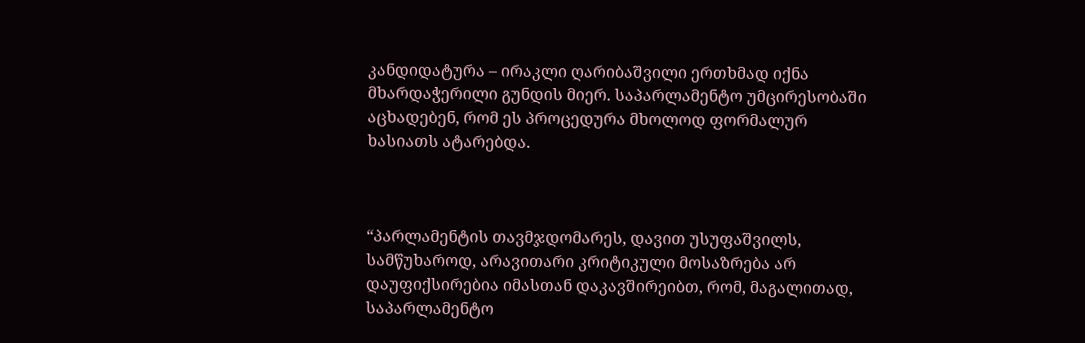კანდიდატურა – ირაკლი ღარიბაშვილი ერთხმად იქნა მხარდაჭერილი გუნდის მიერ. საპარლამენტო უმცირესობაში აცხადებენ, რომ ეს პროცედურა მხოლოდ ფორმალურ ხასიათს ატარებდა.



“პარლამენტის თავმჯდომარეს, დავით უსუფაშვილს, სამწუხაროდ, არავითარი კრიტიკული მოსაზრება არ დაუფიქსირებია იმასთან დაკავშირეიბთ, რომ, მაგალითად, საპარლამენტო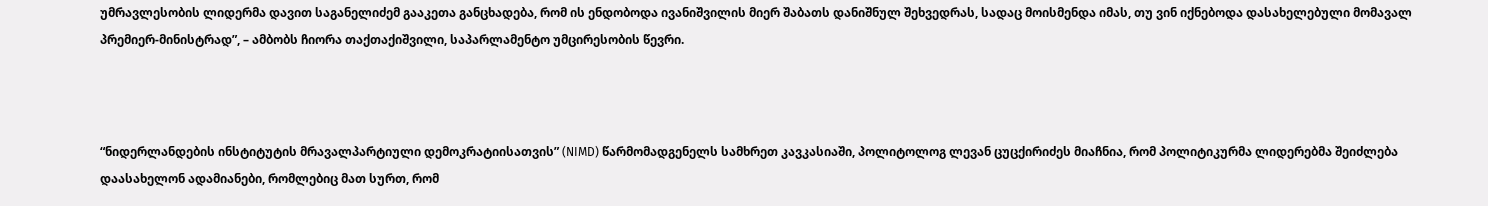უმრავლესობის ლიდერმა დავით საგანელიძემ გააკეთა განცხადება, რომ ის ენდობოდა ივანიშვილის მიერ შაბათს დანიშნულ შეხვედრას, სადაც მოისმენდა იმას, თუ ვინ იქნებოდა დასახელებული მომავალ პრემიერ-მინისტრად”, – ამბობს ჩიორა თაქთაქიშვილი, საპარლამენტო უმცირესობის წევრი.



“ნიდერლანდების ინსტიტუტის მრავალპარტიული დემოკრატიისათვის” (NIMD) წარმომადგენელს სამხრეთ კავკასიაში, პოლიტოლოგ ლევან ცუცქირიძეს მიაჩნია, რომ პოლიტიკურმა ლიდერებმა შეიძლება დაასახელონ ადამიანები, რომლებიც მათ სურთ, რომ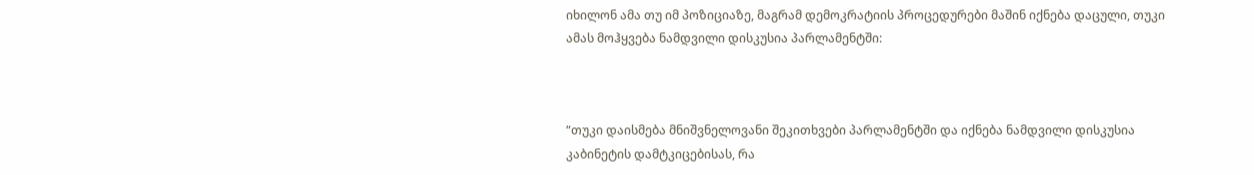იხილონ ამა თუ იმ პოზიციაზე, მაგრამ დემოკრატიის პროცედურები მაშინ იქნება დაცული, თუკი ამას მოჰყვება ნამდვილი დისკუსია პარლამენტში:



“თუკი დაისმება მნიშვნელოვანი შეკითხვები პარლამენტში და იქნება ნამდვილი დისკუსია კაბინეტის დამტკიცებისას, რა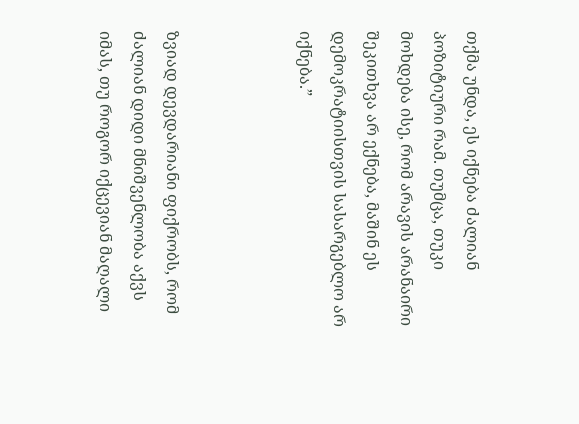თქმა უნდა, ეს იქნება ძალიან პოზიტიური რამ. თუმცა, თუკი მოხდება ისე, რომ არავის არანაირი შეკითხვა არ ექნება, მაშინ ეს დემოკრატიისთვის სასარგებლო არ იქნება.”



ზვიად დევდარიანი ფიქრობს, რომ ძალიან დიდი მნიშვენლობა აქვს იმას, თუ როგორ იქცევიან მაღალი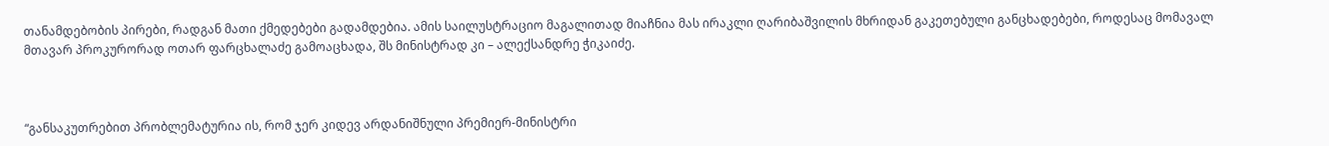თანამდებობის პირები, რადგან მათი ქმედებები გადამდებია. ამის საილუსტრაციო მაგალითად მიაჩნია მას ირაკლი ღარიბაშვილის მხრიდან გაკეთებული განცხადებები, როდესაც მომავალ მთავარ პროკურორად ოთარ ფარცხალაძე გამოაცხადა, შს მინისტრად კი – ალექსანდრე ჭიკაიძე.



“განსაკუთრებით პრობლემატურია ის, რომ ჯერ კიდევ არდანიშნული პრემიერ-მინისტრი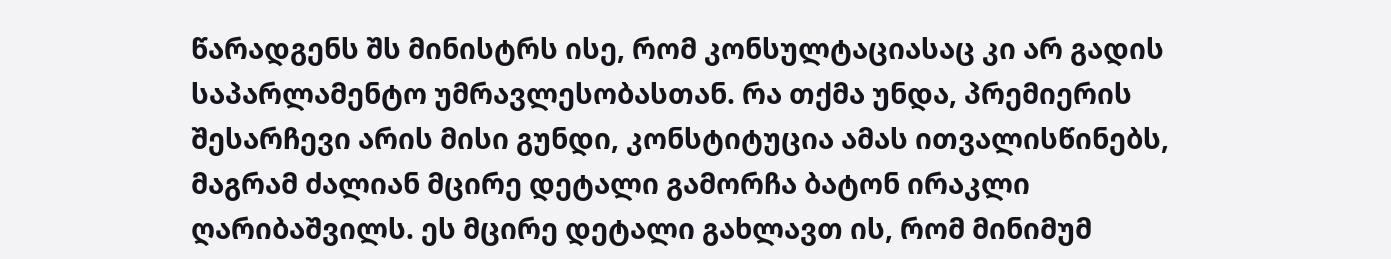წარადგენს შს მინისტრს ისე, რომ კონსულტაციასაც კი არ გადის საპარლამენტო უმრავლესობასთან. რა თქმა უნდა, პრემიერის შესარჩევი არის მისი გუნდი, კონსტიტუცია ამას ითვალისწინებს, მაგრამ ძალიან მცირე დეტალი გამორჩა ბატონ ირაკლი ღარიბაშვილს. ეს მცირე დეტალი გახლავთ ის, რომ მინიმუმ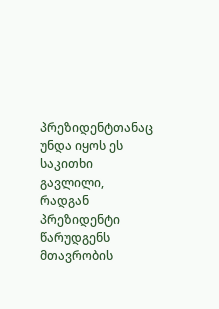პრეზიდენტთანაც უნდა იყოს ეს საკითხი გავლილი, რადგან პრეზიდენტი წარუდგენს მთავრობის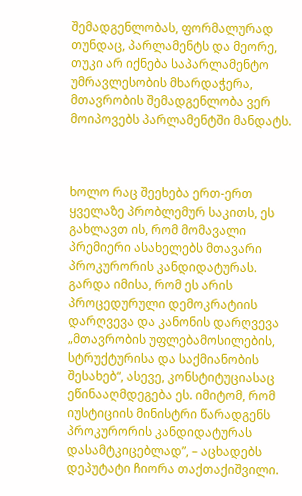შემადგენლობას, ფორმალურად თუნდაც, პარლამენტს და მეორე, თუკი არ იქნება საპარლამენტო უმრავლესობის მხარდაჭერა, მთავრობის შემადგენლობა ვერ მოიპოვებს პარლამენტში მანდატს.



ხოლო რაც შეეხება ერთ-ერთ ყველაზე პრობლემურ საკითს, ეს გახლავთ ის, რომ მომავალი პრემიერი ასახელებს მთავარი პროკურორის კანდიდატურას. გარდა იმისა, რომ ეს არის პროცედურული დემოკრატიის დარღვევა და კანონის დარღვევა „მთავრობის უფლებამოსილების, სტრუქტურისა და საქმიანობის შესახებ“, ასევე, კონსტიტუციასაც ეწინააღმდეგება ეს. იმიტომ, რომ იუსტიციის მინისტრი წარადგენს პროკურორის კანდიდატურას დასამტკიცებლად”, – აცხადებს დეპუტატი ჩიორა თაქთაქიშვილი.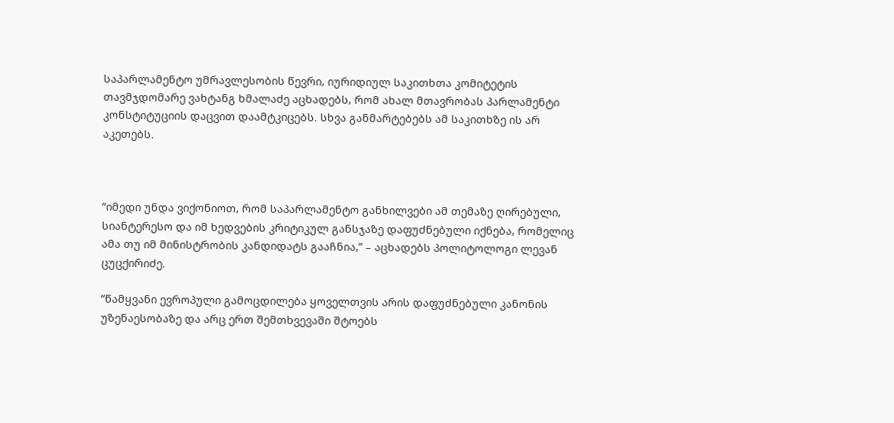საპარლამენტო უმრავლესობის წევრი, იურიდიულ საკითხთა კომიტეტის თავმჯდომარე ვახტანგ ხმალაძე აცხადებს, რომ ახალ მთავრობას პარლამენტი კონსტიტუციის დაცვით დაამტკიცებს. სხვა განმარტებებს ამ საკითხზე ის არ აკეთებს.



“იმედი უნდა ვიქონიოთ, რომ საპარლამენტო განხილვები ამ თემაზე ღირებული, სიანტერესო და იმ ხედვების კრიტიკულ განსჯაზე დაფუძნებული იქნება, რომელიც ამა თუ იმ მინისტრობის კანდიდატს გააჩნია,” – აცხადებს პოლიტოლოგი ლევან ცუცქირიძე.

“წამყვანი ევროპული გამოცდილება ყოველთვის არის დაფუძნებული კანონის უზენაესობაზე და არც ერთ შემთხვევაში შტოებს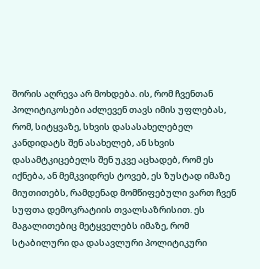შორის აღრევა არ მოხდება. ის, რომ ჩვენთან პოლიტიკოსები აძლევენ თავს იმის უფლებას, რომ, სიტყვაზე, სხვის დასასახელებელ კანდიდატს შენ ასახელებ, ან სხვის დასამტკიცებელს შენ უკვე აცხადებ, რომ ეს იქნება, ან მემკვიდრეს ტოვებ, ეს ზუსტად იმაზე მიუთითებს, რამდენად მომწიფებული ვართ ჩვენ სუფთა დემოკრატიის თვალსაზრისით. ეს მაგალითებიც მეტყველებს იმაზე, რომ სტაბილური და დასავლური პოლიტიკური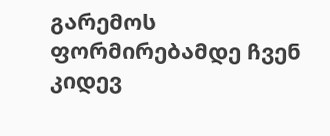გარემოს ფორმირებამდე ჩვენ კიდევ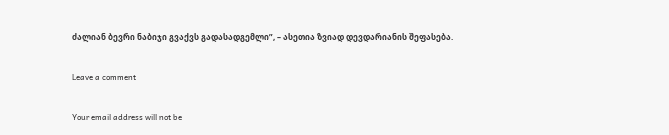ძალიან ბევრი ნაბიჯი გვაქვს გადასადგემლი”, – ასეთია ზვიად დევდარიანის შეფასება.

Leave a comment

Your email address will not be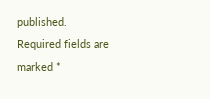published. Required fields are marked *